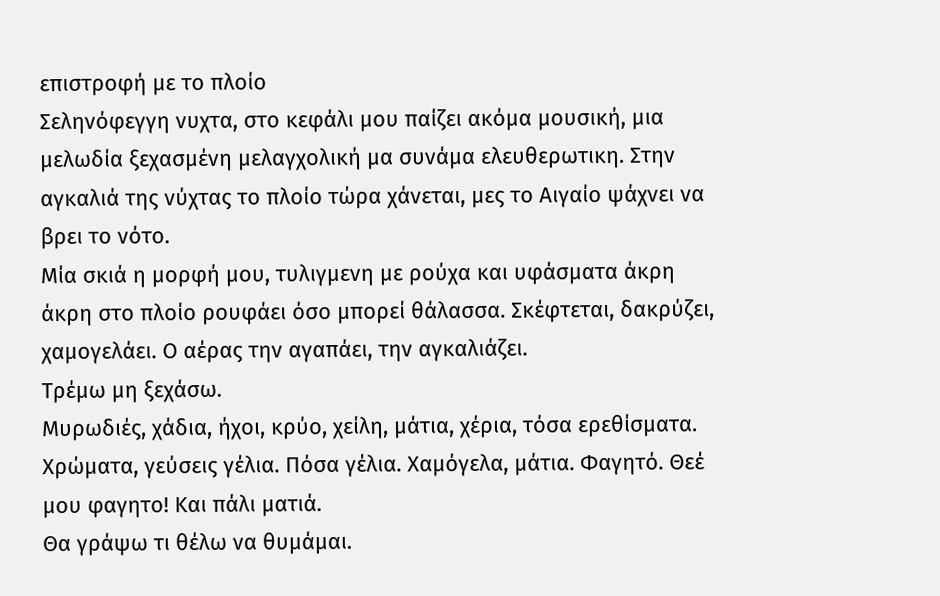επιστροφή με το πλοίο
Σεληνόφεγγη νυχτα, στο κεφάλι μου παίζει ακόμα μουσική, μια μελωδία ξεχασμένη μελαγχολική μα συνάμα ελευθερωτικη. Στην αγκαλιά της νύχτας το πλοίο τώρα χάνεται, μες το Αιγαίο ψάχνει να βρει το νότο.
Μία σκιά η μορφή μου, τυλιγμενη με ρούχα και υφάσματα άκρη άκρη στο πλοίο ρουφάει όσο μπορεί θάλασσα. Σκέφτεται, δακρύζει, χαμογελάει. Ο αέρας την αγαπάει, την αγκαλιάζει.
Τρέμω μη ξεχάσω.
Μυρωδιές, χάδια, ήχοι, κρύο, χείλη, μάτια, χέρια, τόσα ερεθίσματα. Χρώματα, γεύσεις γέλια. Πόσα γέλια. Χαμόγελα, μάτια. Φαγητό. Θεέ μου φαγητο! Και πάλι ματιά.
Θα γράψω τι θέλω να θυμάμαι.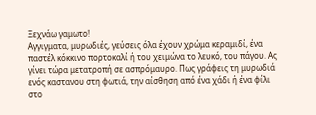Ξεχνάω γαμωτο!
Αγγιγματα, μυρωδιές, γεύσεις όλα έχουν χρώμα κεραμιδί, ένα παστέλ κόκκινο πορτοκαλί ή του χειμώνα το λευκό, του πάγου. Ας γίνει τώρα μετατροπή σε ασπρόμαυρο. Πως γράφεις τη μυρωδιά ενός καστανου στη φωτιά, την αίσθηση από ένα χάδι ή ένα φίλι στο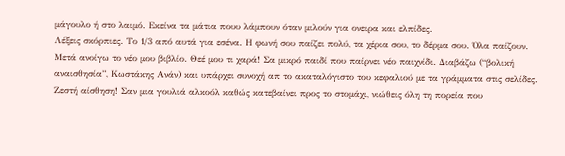μάγουλο ή στο λαιμό. Εκείνα τα μάτια πουυ λάμπουν όταν μιλούν για ονειρα και ελπίδες.
Λέξεις σκόρπιες. Το 1/3 από αυτά για εσένα. Η φωνή σου παίζει πολύ, τα χέρια σου, το δέρμα σου. Όλα παίζουν.
Μετά ανοίγω το νέο μου βιβλίο. Θεέ μου τι χαρά! Σα μικρό παιδί που παίρνει νέο παιχνίδι. Διαβάζω (“βολική αναισθησία”, Κωστάκης Ανάν) και υπάρχει συνοχή απ το ακαταλόγιστο του κεφαλιού με τα γράμματα στις σελίδες. Ζεστή αίσθηση! Σαν μια γουλιά αλκοόλ καθώς κατεβαίνει προς το στομάχι, νιώθεις όλη τη πορεία που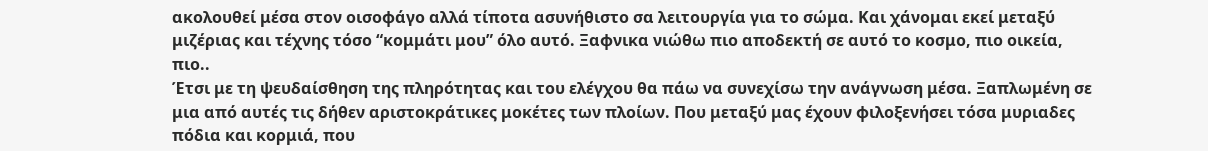ακολουθεί μέσα στον οισοφάγο αλλά τίποτα ασυνήθιστο σα λειτουργία για το σώμα. Και χάνομαι εκεί μεταξύ μιζέριας και τέχνης τόσο “κομμάτι μου” όλο αυτό. Ξαφνικα νιώθω πιο αποδεκτή σε αυτό το κοσμο, πιο οικεία, πιο..
Έτσι με τη ψευδαίσθηση της πληρότητας και του ελέγχου θα πάω να συνεχίσω την ανάγνωση μέσα. Ξαπλωμένη σε μια από αυτές τις δήθεν αριστοκράτικες μοκέτες των πλοίων. Που μεταξύ μας έχουν φιλοξενήσει τόσα μυριαδες πόδια και κορμιά, που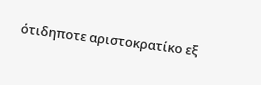ότιδηποτε αριστοκρατίκο εξ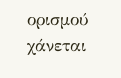ορισμού χάνεται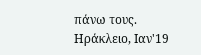πάνω τους.
Ηράκλειο, Ιαν'19